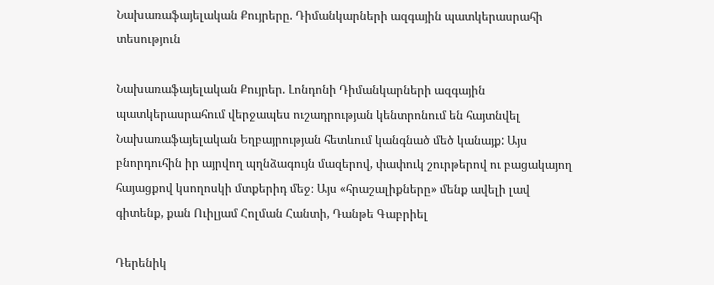Նախառաֆայելական Քույրերը. Դիմանկարների ազգային պատկերասրահի տեսություն

Նախառաֆայելական Քույրեր. Լոնդոնի Դիմանկարների ազգային պատկերասրահում վերջապես ուշադրության կենտրոնում են հայտնվել Նախառաֆայելական Եղբայրության հետևում կանգնած մեծ կանայք: Այս բնորդուհին իր այրվող պղնձագույն մազերով, փափուկ շուրթերով ու բացակայող հայացքով կսողոսկի մտքերիդ մեջ։ Այս «հրաշալիքները» մենք ավելի լավ գիտենք, քան Ուիլյամ Հոլման Հանտի, Դանթե Գաբրիել

Դերենիկ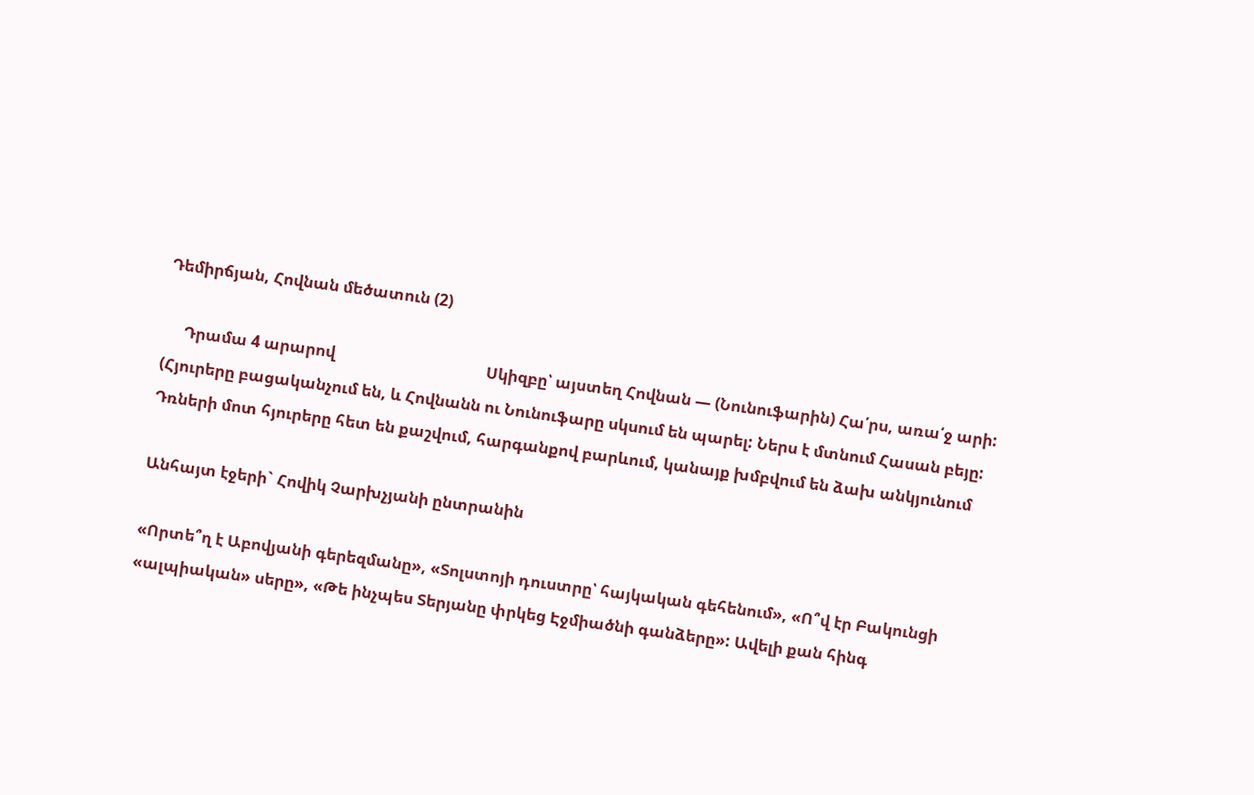Դեմիրճյան, Հովնան մեծատուն (2)

     Դրամա 4 արարով                                      Սկիզբը՝ այստեղ Հովնան — (Նունուֆարին) Հա՛րս, առա՛ջ արի: (Հյուրերը բացականչում են, և Հովնանն ու Նունուֆարը սկսում են պարել: Ներս է մտնում Հասան բեյը: Դռների մոտ հյուրերը հետ են քաշվում, հարգանքով բարևում, կանայք խմբվում են ձախ անկյունում

Անհայտ էջերի` Հովիկ Չարխչյանի ընտրանին

«Որտե՞ղ է Աբովյանի գերեզմանը», «Տոլստոյի դուստրը՝ հայկական գեհենում», «Ո՞վ էր Բակունցի «ալպիական» սերը», «Թե ինչպես Տերյանը փրկեց Էջմիածնի գանձերը»: Ավելի քան հինգ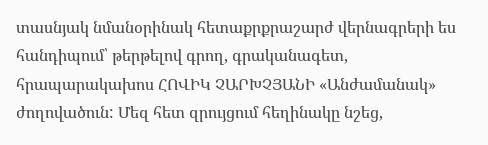տասնյակ նմանօրինակ հետաքրքրաշարժ վերնագրերի ես հանդիպում՝ թերթելով գրող, գրականագետ, հրապարակախոս ՀՈՎԻԿ ՉԱՐԽՉՅԱՆԻ «Անժամանակ» ժողովածուն: Մեզ հետ զրույցում հեղինակը նշեց,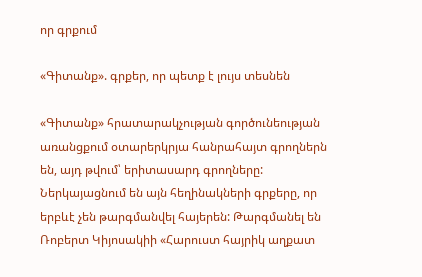որ գրքում

«Գիտանք». գրքեր, որ պետք է լույս տեսնեն

«Գիտանք» հրատարակչության գործունեության առանցքում օտարերկրյա հանրահայտ գրողներն են, այդ թվում՝ երիտասարդ գրողները: Ներկայացնում են այն հեղինակների գրքերը, որ երբևէ չեն թարգմանվել հայերեն: Թարգմանել են Ռոբերտ Կիյոսակիի «Հարուստ հայրիկ աղքատ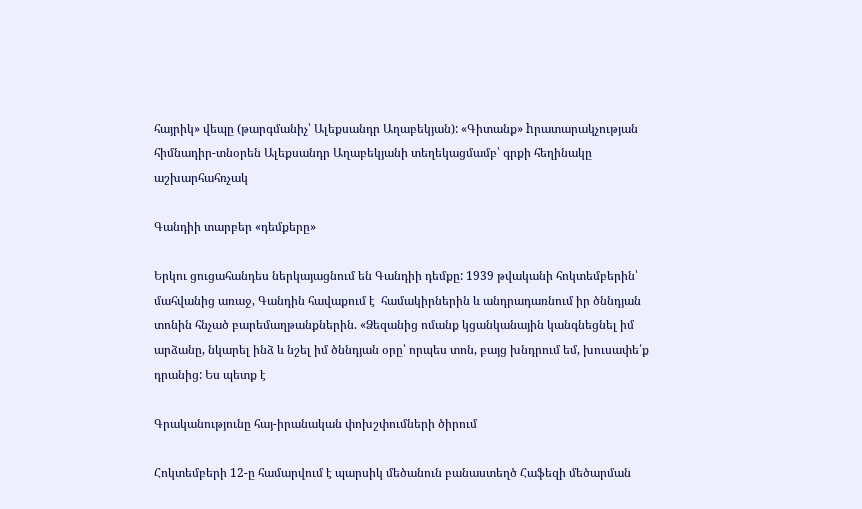հայրիկ» վեպը (թարգմանիչ՝ Ալեքսանդր Աղաբեկյան): «Գիտանք» hրատարակչության հիմնադիր-տնօրեն Ալեքսանդր Աղաբեկյանի տեղեկացմամբ՝ գրքի հեղինակը աշխարհահռչակ

Գանդիի տարբեր «դեմքերը»

Երկու ցուցահանդես ներկայացնում են Գանդիի դեմքը: 1939 թվականի հոկտեմբերին՝ մահվանից առաջ, Գանդին հավաքում է  համակիրներին և անդրադառնում իր ծննդյան տոնին հնչած բարեմաղթանքներին. «Ձեզանից ոմանք կցանկանային կանգնեցնել իմ արձանը, նկարել ինձ և նշել իմ ծննդյան օրը՝ որպես տոն, բայց խնդրում եմ, խուսափե՛ք դրանից: Ես պետք է

Գրականությունը հայ-իրանական փոխշփումների ծիրում

Հոկտեմբերի 12-ը համարվում է պարսիկ մեծանուն բանաստեղծ Հաֆեզի մեծարման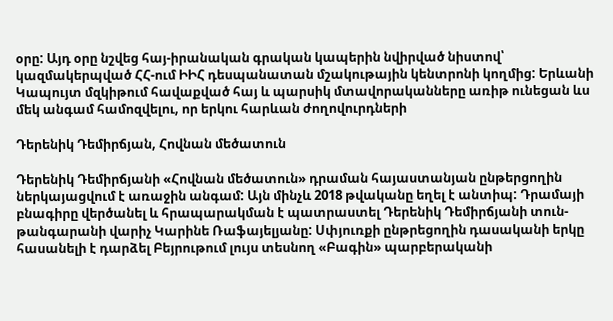օրը: Այդ օրը նշվեց հայ-իրանական գրական կապերին նվիրված նիստով՝ կազմակերպված ՀՀ-ում ԻԻՀ դեսպանատան մշակութային կենտրոնի կողմից: Երևանի Կապույտ մզկիթում հավաքված հայ և պարսիկ մտավորականները առիթ ունեցան ևս մեկ անգամ համոզվելու, որ երկու հարևան ժողովուրդների

Դերենիկ Դեմիրճյան, Հովնան մեծատուն

Դերենիկ Դեմիրճյանի «Հովնան մեծատուն» դրաման հայաստանյան ընթերցողին ներկայացվում է առաջին անգամ: Այն մինչև 2018 թվականը եղել է անտիպ: Դրամայի բնագիրը վերծանել և հրապարակման է պատրաստել Դերենիկ Դեմիրճյանի տուն-թանգարանի վարիչ Կարինե Ռաֆայելյանը: Սփյուռքի ընթրեցողին դասականի երկը հասանելի է դարձել Բեյրութում լույս տեսնող «Բագին» պարբերականի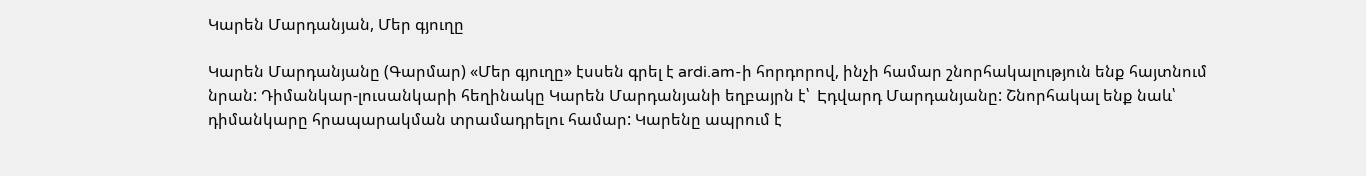Կարեն Մարդանյան, Մեր գյուղը

Կարեն Մարդանյանը (Գարմար) «Մեր գյուղը» էսսեն գրել է ardi.am-ի հորդորով, ինչի համար շնորհակալություն ենք հայտնում նրան: Դիմանկար-լուսանկարի հեղինակը Կարեն Մարդանյանի եղբայրն է՝  Էդվարդ Մարդանյանը: Շնորհակալ ենք նաև՝ դիմանկարը հրապարակման տրամադրելու համար: Կարենը ապրում է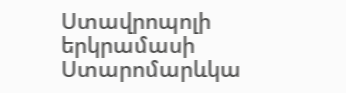Ստավրոպոլի երկրամասի Ստարոմարևկա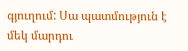գյուղում: Սա պատմություն է մեկ մարդու